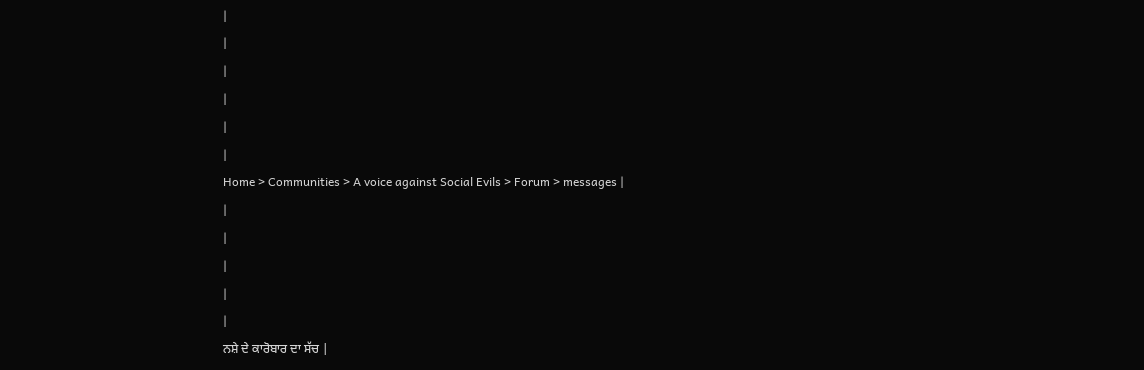|
|
|
|
|
|
Home > Communities > A voice against Social Evils > Forum > messages |
|
|
|
|
|
ਨਸ਼ੇ ਦੇ ਕਾਰੋਬਾਰ ਦਾ ਸੱਚ |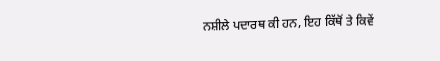ਨਸ਼ੀਲੇ ਪਦਾਰਥ ਕੀ ਹਨ, ਇਹ ਕਿੱਥੋਂ ਤੇ ਕਿਵੇਂ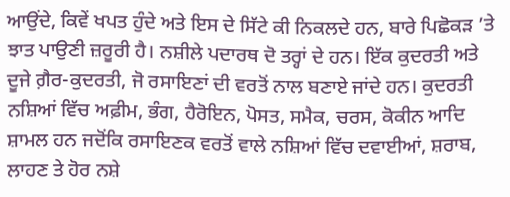ਆਉਂਦੇ, ਕਿਵੇਂ ਖਪਤ ਹੁੰਦੇ ਅਤੇ ਇਸ ਦੇ ਸਿੱਟੇ ਕੀ ਨਿਕਲਦੇ ਹਨ, ਬਾਰੇ ਪਿਛੋਕੜ ’ਤੇ ਝਾਤ ਪਾਉਣੀ ਜ਼ਰੂਰੀ ਹੈ। ਨਸ਼ੀਲੇ ਪਦਾਰਥ ਦੋ ਤਰ੍ਹਾਂ ਦੇ ਹਨ। ਇੱਕ ਕੁਦਰਤੀ ਅਤੇ ਦੂਜੇ ਗ਼ੈਰ-ਕੁਦਰਤੀ, ਜੋ ਰਸਾਇਣਾਂ ਦੀ ਵਰਤੋਂ ਨਾਲ ਬਣਾਏ ਜਾਂਦੇ ਹਨ। ਕੁਦਰਤੀ ਨਸ਼ਿਆਂ ਵਿੱਚ ਅਫ਼ੀਮ, ਭੰਗ, ਹੈਰੋਇਨ, ਪੋਸਤ, ਸਮੈਕ, ਚਰਸ, ਕੋਕੀਨ ਆਦਿ ਸ਼ਾਮਲ ਹਨ ਜਦੋਂਕਿ ਰਸਾਇਣਕ ਵਰਤੋਂ ਵਾਲੇ ਨਸ਼ਿਆਂ ਵਿੱਚ ਦਵਾਈਆਂ, ਸ਼ਰਾਬ, ਲਾਹਣ ਤੇ ਹੋਰ ਨਸ਼ੇ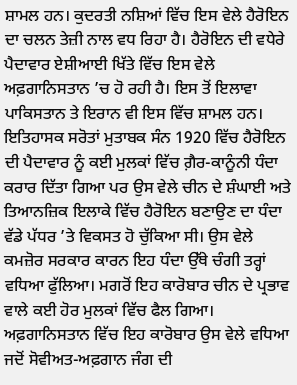ਸ਼ਾਮਲ ਹਨ। ਕੁਦਰਤੀ ਨਸ਼ਿਆਂ ਵਿੱਚ ਇਸ ਵੇਲੇ ਹੈਰੋਇਨ ਦਾ ਚਲਨ ਤੇਜ਼ੀ ਨਾਲ ਵਧ ਰਿਹਾ ਹੈ। ਹੈਰੋਇਨ ਦੀ ਵਧੇਰੇ ਪੈਦਾਵਾਰ ਏਸ਼ੀਆਈ ਖਿੱਤੇ ਵਿੱਚ ਇਸ ਵੇਲੇ ਅਫ਼ਗਾਨਿਸਤਾਨ ’ਚ ਹੋ ਰਹੀ ਹੈ। ਇਸ ਤੋਂ ਇਲਾਵਾ ਪਾਕਿਸਤਾਨ ਤੇ ਇਰਾਨ ਵੀ ਇਸ ਵਿੱਚ ਸ਼ਾਮਲ ਹਨ। ਇਤਿਹਾਸਕ ਸਰੋਤਾਂ ਮੁਤਾਬਕ ਸੰਨ 1920 ਵਿੱਚ ਹੈਰੋਇਨ ਦੀ ਪੈਦਾਵਾਰ ਨੂੰ ਕਈ ਮੁਲਕਾਂ ਵਿੱਚ ਗ਼ੈਰ-ਕਾਨੂੰਨੀ ਧੰਦਾ ਕਰਾਰ ਦਿੱਤਾ ਗਿਆ ਪਰ ਉਸ ਵੇਲੇ ਚੀਨ ਦੇ ਸ਼ੰਘਾਈ ਅਤੇ ਤਿਆਨਜ਼ਿਕ ਇਲਾਕੇ ਵਿੱਚ ਹੈਰੋਇਨ ਬਣਾਉਣ ਦਾ ਧੰਦਾ ਵੱਡੇ ਪੱਧਰ ’ਤੇ ਵਿਕਸਤ ਹੋ ਚੁੱਕਿਆ ਸੀ। ਉਸ ਵੇਲੇ ਕਮਜ਼ੋਰ ਸਰਕਾਰ ਕਾਰਨ ਇਹ ਧੰਦਾ ਉੱਥੇ ਚੰਗੀ ਤਰ੍ਹਾਂ ਵਧਿਆ ਫੁੱਲਿਆ। ਮਗਰੋਂ ਇਹ ਕਾਰੋਬਾਰ ਚੀਨ ਦੇ ਪ੍ਰਭਾਵ ਵਾਲੇ ਕਈ ਹੋਰ ਮੁਲਕਾਂ ਵਿੱਚ ਫੈਲ ਗਿਆ। ਅਫ਼ਗਾਨਿਸਤਾਨ ਵਿੱਚ ਇਹ ਕਾਰੋਬਾਰ ਉਸ ਵੇਲੇ ਵਧਿਆ ਜਦੋਂ ਸੋਵੀਅਤ-ਅਫ਼ਗਾਨ ਜੰਗ ਦੀ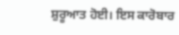ਸ਼ੁਰੂਆਤ ਹੋਈ। ਇਸ ਕਾਰੋਬਾਰ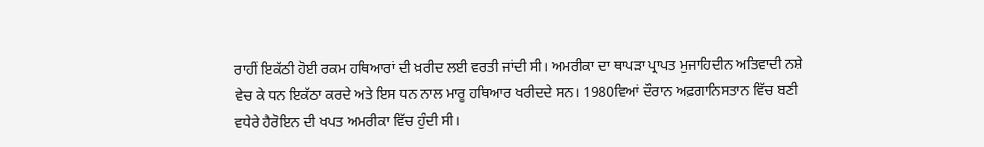ਰਾਹੀਂ ਇਕੱਠੀ ਹੋਈ ਰਕਮ ਹਥਿਆਰਾਂ ਦੀ ਖ਼ਰੀਦ ਲਈ ਵਰਤੀ ਜਾਂਦੀ ਸੀ। ਅਮਰੀਕਾ ਦਾ ਥਾਪੜਾ ਪ੍ਰਾਪਤ ਮੁਜਾਹਿਦੀਨ ਅਤਿਵਾਦੀ ਨਸ਼ੇ ਵੇਚ ਕੇ ਧਨ ਇਕੱਠਾ ਕਰਦੇ ਅਤੇ ਇਸ ਧਨ ਨਾਲ ਮਾਰੂ ਹਥਿਆਰ ਖਰੀਦਦੇ ਸਨ। 1980ਵਿਆਂ ਦੌਰਾਨ ਅਫ਼ਗਾਨਿਸਤਾਨ ਵਿੱਚ ਬਣੀ ਵਧੇਰੇ ਹੈਰੋਇਨ ਦੀ ਖਪਤ ਅਮਰੀਕਾ ਵਿੱਚ ਹੁੰਦੀ ਸੀ।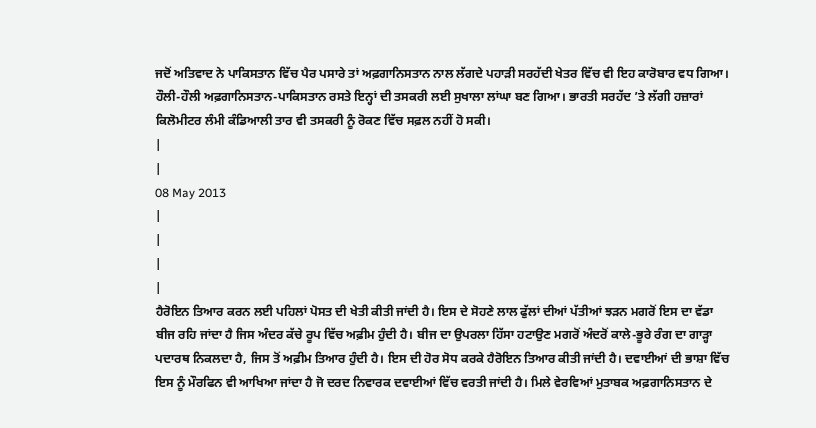ਜਦੋਂ ਅਤਿਵਾਦ ਨੇ ਪਾਕਿਸਤਾਨ ਵਿੱਚ ਪੈਰ ਪਸਾਰੇ ਤਾਂ ਅਫ਼ਗਾਨਿਸਤਾਨ ਨਾਲ ਲੱਗਦੇ ਪਹਾੜੀ ਸਰਹੱਦੀ ਖੇਤਰ ਵਿੱਚ ਵੀ ਇਹ ਕਾਰੋਬਾਰ ਵਧ ਗਿਆ। ਹੌਲੀ-ਹੌਲੀ ਅਫ਼ਗਾਨਿਸਤਾਨ-ਪਾਕਿਸਤਾਨ ਰਸਤੇ ਇਨ੍ਹਾਂ ਦੀ ਤਸਕਰੀ ਲਈ ਸੁਖਾਲਾ ਲਾਂਘਾ ਬਣ ਗਿਆ। ਭਾਰਤੀ ਸਰਹੱਦ ’ਤੇ ਲੱਗੀ ਹਜ਼ਾਰਾਂ ਕਿਲੋਮੀਟਰ ਲੰਮੀ ਕੰਡਿਆਲੀ ਤਾਰ ਵੀ ਤਸਕਰੀ ਨੂੰ ਰੋਕਣ ਵਿੱਚ ਸਫ਼ਲ ਨਹੀਂ ਹੋ ਸਕੀ।
|
|
08 May 2013
|
|
|
|
ਹੈਰੋਇਨ ਤਿਆਰ ਕਰਨ ਲਈ ਪਹਿਲਾਂ ਪੋਸਤ ਦੀ ਖੇਤੀ ਕੀਤੀ ਜਾਂਦੀ ਹੈ। ਇਸ ਦੇ ਸੋਹਣੇ ਲਾਲ ਫੁੱਲਾਂ ਦੀਆਂ ਪੱਤੀਆਂ ਝੜਨ ਮਗਰੋਂ ਇਸ ਦਾ ਵੱਡਾ ਬੀਜ ਰਹਿ ਜਾਂਦਾ ਹੈ ਜਿਸ ਅੰਦਰ ਕੱਚੇ ਰੂਪ ਵਿੱਚ ਅਫ਼ੀਮ ਹੁੰਦੀ ਹੈ। ਬੀਜ ਦਾ ਉਪਰਲਾ ਹਿੱਸਾ ਹਟਾਉਣ ਮਗਰੋਂ ਅੰਦਰੋਂ ਕਾਲੇ-ਭੂਰੇ ਰੰਗ ਦਾ ਗਾੜ੍ਹਾ ਪਦਾਰਥ ਨਿਕਲਦਾ ਹੈ, ਜਿਸ ਤੋਂ ਅਫ਼ੀਮ ਤਿਆਰ ਹੁੰਦੀ ਹੈ। ਇਸ ਦੀ ਹੋਰ ਸੋਧ ਕਰਕੇ ਹੈਰੋਇਨ ਤਿਆਰ ਕੀਤੀ ਜਾਂਦੀ ਹੈ। ਦਵਾਈਆਂ ਦੀ ਭਾਸ਼ਾ ਵਿੱਚ ਇਸ ਨੂੰ ਮੌਰਫਿਨ ਵੀ ਆਖਿਆ ਜਾਂਦਾ ਹੈ ਜੋ ਦਰਦ ਨਿਵਾਰਕ ਦਵਾਈਆਂ ਵਿੱਚ ਵਰਤੀ ਜਾਂਦੀ ਹੈ। ਮਿਲੇ ਵੇਰਵਿਆਂ ਮੁਤਾਬਕ ਅਫ਼ਗਾਨਿਸਤਾਨ ਦੇ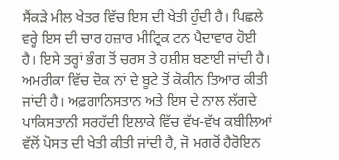ਸੈਂਕੜੇ ਮੀਲ ਖੇਤਰ ਵਿੱਚ ਇਸ ਦੀ ਖੇਤੀ ਹੁੰਦੀ ਹੈ। ਪਿਛਲੇ ਵਰ੍ਹੇ ਇਸ ਦੀ ਚਾਰ ਹਜ਼ਾਰ ਮੀਟ੍ਰਿਕ ਟਨ ਪੈਦਾਵਾਰ ਹੋਈ ਹੈ। ਇਸੇ ਤਰ੍ਹਾਂ ਭੰਗ ਤੋਂ ਚਰਸ ਤੇ ਹਸ਼ੀਸ਼ ਬਣਾਈ ਜਾਂਦੀ ਹੈ। ਅਮਰੀਕਾ ਵਿੱਚ ਦੋਕ ਨਾਂ ਦੇ ਬੂਟੇ ਤੋਂ ਕੋਕੀਨ ਤਿਆਰ ਕੀਤੀ ਜਾਂਦੀ ਹੈ। ਅਫ਼ਗਾਨਿਸਤਾਨ ਅਤੇ ਇਸ ਦੇ ਨਾਲ ਲੱਗਦੇ ਪਾਕਿਸਤਾਨੀ ਸਰਹੱਦੀ ਇਲਾਕੇ ਵਿੱਚ ਵੱਖ-ਵੱਖ ਕਬੀਲਿਆਂ ਵੱਲੋਂ ਪੋਸਤ ਦੀ ਖੇਤੀ ਕੀਤੀ ਜਾਂਦੀ ਹੈ, ਜੋ ਮਗਰੋਂ ਹੈਰੋਇਨ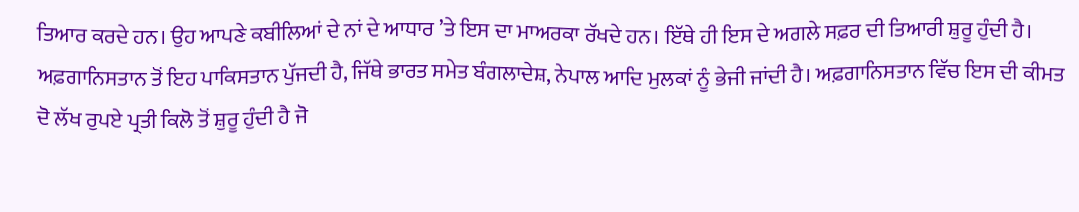ਤਿਆਰ ਕਰਦੇ ਹਨ। ਉਹ ਆਪਣੇ ਕਬੀਲਿਆਂ ਦੇ ਨਾਂ ਦੇ ਆਧਾਰ ’ਤੇ ਇਸ ਦਾ ਮਾਅਰਕਾ ਰੱਖਦੇ ਹਨ। ਇੱਥੇ ਹੀ ਇਸ ਦੇ ਅਗਲੇ ਸਫ਼ਰ ਦੀ ਤਿਆਰੀ ਸ਼ੁਰੂ ਹੁੰਦੀ ਹੈ। ਅਫ਼ਗਾਨਿਸਤਾਨ ਤੋਂ ਇਹ ਪਾਕਿਸਤਾਨ ਪੁੱਜਦੀ ਹੈ, ਜਿੱਥੇ ਭਾਰਤ ਸਮੇਤ ਬੰਗਲਾਦੇਸ਼, ਨੇਪਾਲ ਆਦਿ ਮੁਲਕਾਂ ਨੂੰ ਭੇਜੀ ਜਾਂਦੀ ਹੈ। ਅਫ਼ਗਾਨਿਸਤਾਨ ਵਿੱਚ ਇਸ ਦੀ ਕੀਮਤ ਦੋ ਲੱਖ ਰੁਪਏ ਪ੍ਰਤੀ ਕਿਲੋ ਤੋਂ ਸ਼ੁਰੂ ਹੁੰਦੀ ਹੈ ਜੋ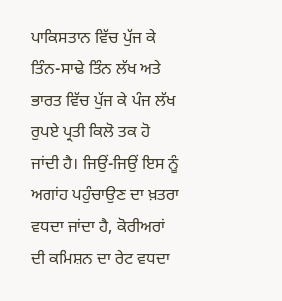ਪਾਕਿਸਤਾਨ ਵਿੱਚ ਪੁੱਜ ਕੇ ਤਿੰਨ-ਸਾਢੇ ਤਿੰਨ ਲੱਖ ਅਤੇ ਭਾਰਤ ਵਿੱਚ ਪੁੱਜ ਕੇ ਪੰਜ ਲੱਖ ਰੁਪਏ ਪ੍ਰਤੀ ਕਿਲੋ ਤਕ ਹੋ ਜਾਂਦੀ ਹੈ। ਜਿਉਂ-ਜਿਉਂ ਇਸ ਨੂੰ ਅਗਾਂਹ ਪਹੁੰਚਾਉਣ ਦਾ ਖ਼ਤਰਾ ਵਧਦਾ ਜਾਂਦਾ ਹੈ, ਕੋਰੀਅਰਾਂ ਦੀ ਕਮਿਸ਼ਨ ਦਾ ਰੇਟ ਵਧਦਾ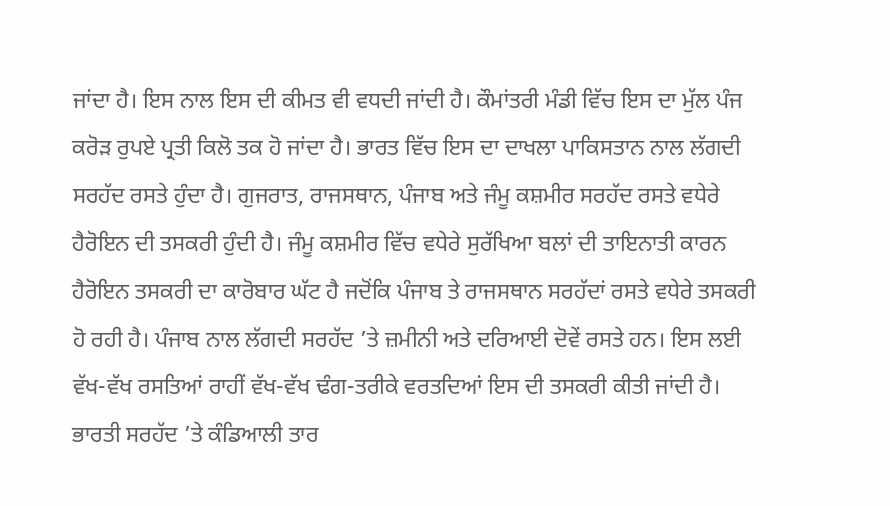ਜਾਂਦਾ ਹੈ। ਇਸ ਨਾਲ ਇਸ ਦੀ ਕੀਮਤ ਵੀ ਵਧਦੀ ਜਾਂਦੀ ਹੈ। ਕੌਮਾਂਤਰੀ ਮੰਡੀ ਵਿੱਚ ਇਸ ਦਾ ਮੁੱਲ ਪੰਜ ਕਰੋੜ ਰੁਪਏ ਪ੍ਰਤੀ ਕਿਲੋ ਤਕ ਹੋ ਜਾਂਦਾ ਹੈ। ਭਾਰਤ ਵਿੱਚ ਇਸ ਦਾ ਦਾਖਲਾ ਪਾਕਿਸਤਾਨ ਨਾਲ ਲੱਗਦੀ ਸਰਹੱਦ ਰਸਤੇ ਹੁੰਦਾ ਹੈ। ਗੁਜਰਾਤ, ਰਾਜਸਥਾਨ, ਪੰਜਾਬ ਅਤੇ ਜੰਮੂ ਕਸ਼ਮੀਰ ਸਰਹੱਦ ਰਸਤੇ ਵਧੇਰੇ ਹੈਰੋਇਨ ਦੀ ਤਸਕਰੀ ਹੁੰਦੀ ਹੈ। ਜੰਮੂ ਕਸ਼ਮੀਰ ਵਿੱਚ ਵਧੇਰੇ ਸੁਰੱਖਿਆ ਬਲਾਂ ਦੀ ਤਾਇਨਾਤੀ ਕਾਰਨ ਹੈਰੋਇਨ ਤਸਕਰੀ ਦਾ ਕਾਰੋਬਾਰ ਘੱਟ ਹੈ ਜਦੋਂਕਿ ਪੰਜਾਬ ਤੇ ਰਾਜਸਥਾਨ ਸਰਹੱਦਾਂ ਰਸਤੇ ਵਧੇਰੇ ਤਸਕਰੀ ਹੋ ਰਹੀ ਹੈ। ਪੰਜਾਬ ਨਾਲ ਲੱਗਦੀ ਸਰਹੱਦ ’ਤੇ ਜ਼ਮੀਨੀ ਅਤੇ ਦਰਿਆਈ ਦੋਵੇਂ ਰਸਤੇ ਹਨ। ਇਸ ਲਈ ਵੱਖ-ਵੱਖ ਰਸਤਿਆਂ ਰਾਹੀਂ ਵੱਖ-ਵੱਖ ਢੰਗ-ਤਰੀਕੇ ਵਰਤਦਿਆਂ ਇਸ ਦੀ ਤਸਕਰੀ ਕੀਤੀ ਜਾਂਦੀ ਹੈ। ਭਾਰਤੀ ਸਰਹੱਦ ’ਤੇ ਕੰਡਿਆਲੀ ਤਾਰ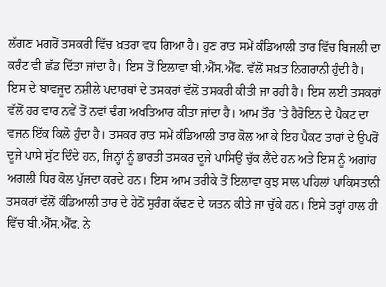ਲੱਗਣ ਮਗਰੋਂ ਤਸਕਰੀ ਵਿੱਚ ਖ਼ਤਰਾ ਵਧ ਗਿਆ ਹੈ। ਹੁਣ ਰਾਤ ਸਮੇਂ ਕੰਡਿਆਲੀ ਤਾਰ ਵਿੱਚ ਬਿਜਲੀ ਦਾ ਕਰੰਟ ਵੀ ਛੱਡ ਦਿੱਤਾ ਜਾਂਦਾ ਹੈ। ਇਸ ਤੋਂ ਇਲਾਵਾ ਬੀ.ਐੱਸ.ਐੱਫ. ਵੱਲੋਂ ਸਖ਼ਤ ਨਿਗਰਾਨੀ ਹੁੰਦੀ ਹੈ। ਇਸ ਦੇ ਬਾਵਜੂਦ ਨਸ਼ੀਲੇ ਪਦਾਰਥਾਂ ਦੇ ਤਸਕਰਾਂ ਵੱਲੋਂ ਤਸਕਰੀ ਕੀਤੀ ਜਾ ਰਹੀ ਹੈ। ਇਸ ਲਈ ਤਸਕਰਾਂ ਵੱਲੋਂ ਹਰ ਵਾਰ ਨਵੇਂ ਤੋਂ ਨਵਾਂ ਢੰਗ ਅਖਤਿਆਰ ਕੀਤਾ ਜਾਂਦਾ ਹੈ। ਆਮ ਤੌਰ ’ਤੇ ਹੈਰੋਇਨ ਦੇ ਪੈਕਟ ਦਾ ਵਜਨ ਇੱਕ ਕਿਲੋ ਹੁੰਦਾ ਹੈ। ਤਸਕਰ ਰਾਤ ਸਮੇਂ ਕੰਡਿਆਲੀ ਤਾਰ ਕੋਲ ਆ ਕੇ ਇਹ ਪੈਕਟ ਤਾਰਾਂ ਦੇ ਉਪਰੋਂ ਦੂਜੇ ਪਾਸੇ ਸੁੱਟ ਦਿੰਦੇ ਹਨ, ਜਿਨ੍ਹਾਂ ਨੂੰ ਭਾਰਤੀ ਤਸਕਰ ਦੂਜੇ ਪਾਸਿਉਂ ਚੁੱਕ ਲੈਂਦੇ ਹਨ ਅਤੇ ਇਸ ਨੂੰ ਅਗਾਂਹ ਅਗਲੀ ਧਿਰ ਕੋਲ ਪੁੱਜਦਾ ਕਰਦੇ ਹਨ। ਇਸ ਆਮ ਤਰੀਕੇ ਤੋਂ ਇਲਾਵਾ ਕੁਝ ਸਾਲ ਪਹਿਲਾਂ ਪਾਕਿਸਤਾਨੀ ਤਸਕਰਾਂ ਵੱਲੋਂ ਕੰਡਿਆਲੀ ਤਾਰ ਦੇ ਹੇਠੋਂ ਸੁਰੰਗ ਕੱਢਣ ਦੇ ਯਤਨ ਕੀਤੇ ਜਾ ਚੁੱਕੇ ਹਨ। ਇਸੇ ਤਰ੍ਹਾਂ ਹਾਲ ਹੀ ਵਿੱਚ ਬੀ.ਐੱਸ.ਐੱਫ. ਨੇ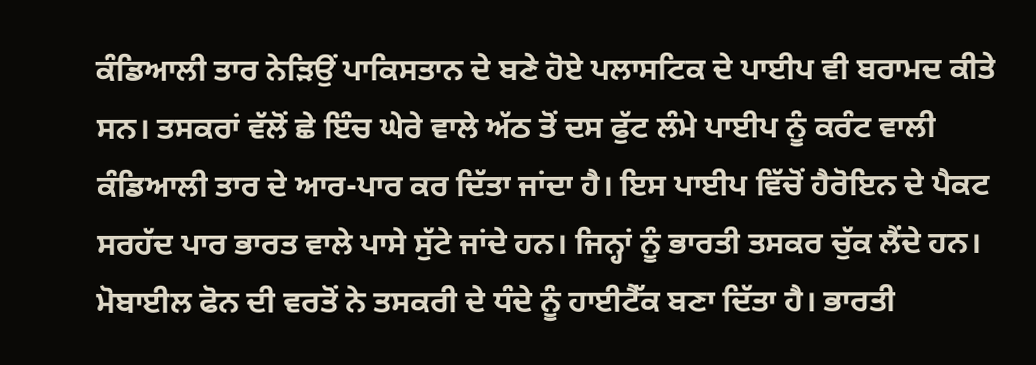ਕੰਡਿਆਲੀ ਤਾਰ ਨੇੜਿਉਂ ਪਾਕਿਸਤਾਨ ਦੇ ਬਣੇ ਹੋਏ ਪਲਾਸਟਿਕ ਦੇ ਪਾਈਪ ਵੀ ਬਰਾਮਦ ਕੀਤੇ ਸਨ। ਤਸਕਰਾਂ ਵੱਲੋਂ ਛੇ ਇੰਚ ਘੇਰੇ ਵਾਲੇ ਅੱਠ ਤੋਂ ਦਸ ਫੁੱਟ ਲੰਮੇ ਪਾਈਪ ਨੂੰ ਕਰੰਟ ਵਾਲੀ ਕੰਡਿਆਲੀ ਤਾਰ ਦੇ ਆਰ-ਪਾਰ ਕਰ ਦਿੱਤਾ ਜਾਂਦਾ ਹੈ। ਇਸ ਪਾਈਪ ਵਿੱਚੋਂ ਹੈਰੋਇਨ ਦੇ ਪੈਕਟ ਸਰਹੱਦ ਪਾਰ ਭਾਰਤ ਵਾਲੇ ਪਾਸੇ ਸੁੱਟੇ ਜਾਂਦੇ ਹਨ। ਜਿਨ੍ਹਾਂ ਨੂੰ ਭਾਰਤੀ ਤਸਕਰ ਚੁੱਕ ਲੈਂਦੇ ਹਨ। ਮੋਬਾਈਲ ਫੋਨ ਦੀ ਵਰਤੋਂ ਨੇ ਤਸਕਰੀ ਦੇ ਧੰਦੇ ਨੂੰ ਹਾਈਟੈੱਕ ਬਣਾ ਦਿੱਤਾ ਹੈ। ਭਾਰਤੀ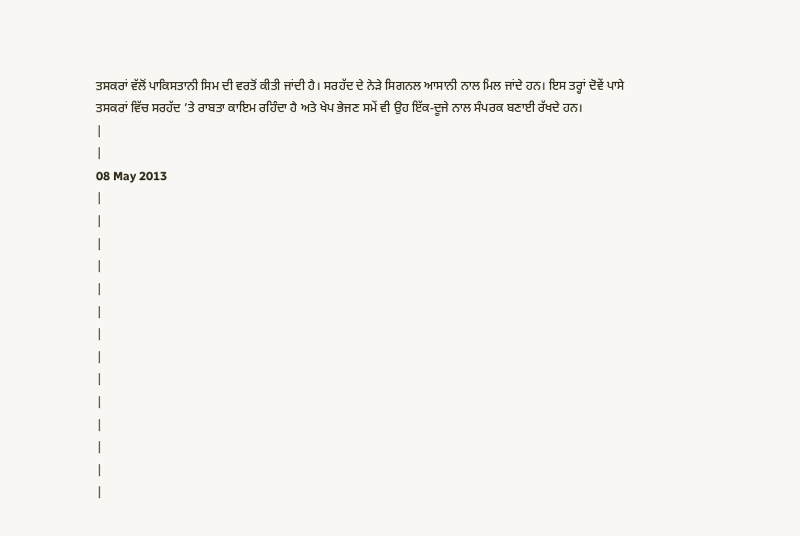ਤਸਕਰਾਂ ਵੱਲੋਂ ਪਾਕਿਸਤਾਨੀ ਸਿਮ ਦੀ ਵਰਤੋਂ ਕੀਤੀ ਜਾਂਦੀ ਹੈ। ਸਰਹੱਦ ਦੇ ਨੇੜੇ ਸਿਗਨਲ ਆਸਾਨੀ ਨਾਲ ਮਿਲ ਜਾਂਦੇ ਹਨ। ਇਸ ਤਰ੍ਹਾਂ ਦੋਵੇਂ ਪਾਸੇ ਤਸਕਰਾਂ ਵਿੱਚ ਸਰਹੱਦ ’ਤੇ ਰਾਬਤਾ ਕਾਇਮ ਰਹਿੰਦਾ ਹੈ ਅਤੇ ਖੇਪ ਭੇਜਣ ਸਮੇਂ ਵੀ ਉਹ ਇੱਕ-ਦੂਜੇ ਨਾਲ ਸੰਪਰਕ ਬਣਾਈ ਰੱਖਦੇ ਹਨ।
|
|
08 May 2013
|
|
|
|
|
|
|
|
|
|
|
|
|
|